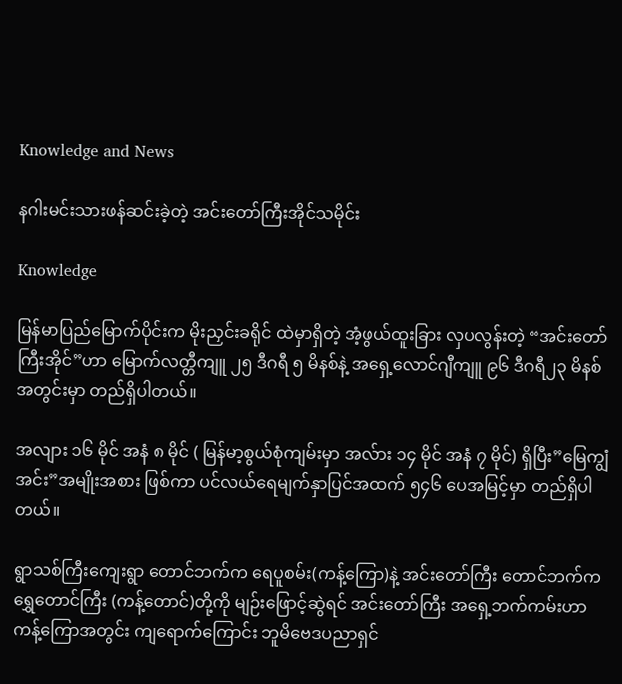Knowledge and News

နဂါးမင်းသားဖန်ဆင်းခဲ့တဲ့ အင်းတော်ကြီးအိုင်သမိုင်း

Knowledge

မြန်မာပြည်မြောက်ပိုင်းက မိုးညှင်းခရိုင် ထဲမှာရှိတဲ့ အံ့ဖွယ်ထူးခြား လှပလွန်းတဲ့ “အင်းတော်ကြီးအိုင်”ဟာ မြောက်လတ္တီကျူ ၂၅ ဒီဂရီ ၅ မိနစ်နဲ့ အရှေ့လောင်ဂျီကျူ ၉၆ ဒီဂရီ၂၃ မိနစ်အတွင်းမှာ တည်ရှိပါတယ်။

အလျား ၁၆ မိုင် အနံ ၈ မိုင် ( မြန်မာ့စွယ်စုံကျမ်းမှာ အလ်ား ၁၄ မိုင် အနံ ၇ မိုင်) ရှိပြီး”မြေကျွံအင်း”အမျိုးအစား ဖြစ်ကာ ပင်လယ်ရေမျက်နှာပြင်အထက် ၅၄၆ ပေအမြင့်မှာ တည်ရှိပါတယ်။

ရွာသစ်ကြီးကျေးရွာ တောင်ဘက်က ရေပူစမ်း(ကန့်ကြော)နဲ့ အင်းတော်ကြီး တောင်ဘက်က ရွှေတောင်ကြီး (ကန့်တောင်)တို့ကို မျဉ်းဖြောင့်ဆွဲရင် အင်းတော်ကြီး အရှေ့ဘက်ကမ်းဟာ ကန့်ကြောအတွင်း ကျရောက်ကြောင်း ဘူမိဗေဒပညာရှင်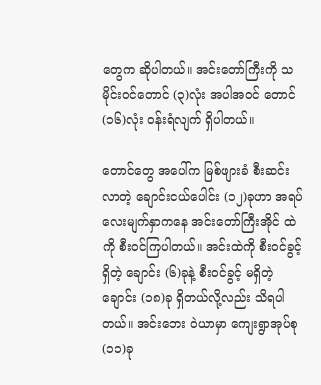တွေက ဆိုပါတယ်။ အင်းတော်ကြီးကို သမိုင်းဝင်တောင် (၃)လုံး အပါအဝင် တောင် (၁၆)လုံး ဝန်းရံလျက် ရှိပါတယ်။

တောင်တွေ အပေါ်က မြစ်ဖျားခံ စီးဆင်းလာတဲ့ ချောင်းငယ်ပေါင်း (၁၂)ခုဟာ အရပ် လေးမျက်နှာကနေ အင်းတော်ကြီးအိုင် ထဲကို စီးဝင်ကြပါတယ်။ အင်းထဲကို စီးဝင်ခွင့်ရှိတဲ့ ချောင်း (၆)ခုနဲ့ စီးဝင်ခွင့် မရှိတဲ့ ချောင်း (၁၈)ခု ရှိတယ်လို့လည်း သိရပါတယ်။ အင်းဘေး ဝဲယာမှာ ကျေးရွာအုပ်စု (၁၁)ခု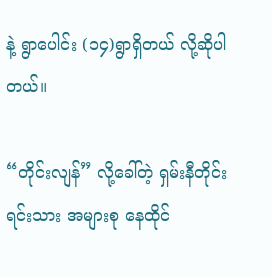နဲ့ ရွာပေါင်း (၁၄)ရွာရှိတယ် လို့ဆိုပါတယ်။

“တိုင်းလျန်” လို့ခေါ်တဲ့ ရှမ်းနီတိုင်းရင်းသား အများစု နေထိုင်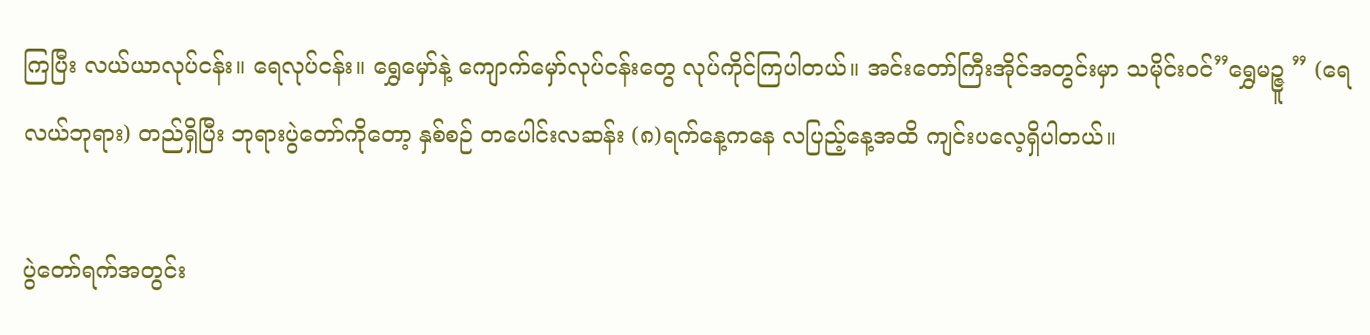ကြပြီး လယ်ယာလုပ်ငန်း။ ရေလုပ်ငန်း။ ရွှေမှော်နဲ့ ကျောက်မှော်လုပ်ငန်းတွေ လုပ်ကိုင်ကြပါတယ်။ အင်းတော်ကြီးအိုင်အတွင်းမှာ သမိုင်းဝင်”ရွှေမဉ္ဇူ ” (ရေလယ်ဘုရား) တည်ရှိပြီး ဘုရားပွဲတော်ကိုတော့ နှစ်စဉ် တပေါင်းလဆန်း (၈)ရက်နေ့ကနေ လပြည့်နေ့အထိ ကျင်းပလေ့ရှိပါတယ်။

ပွဲတော်ရက်အတွင်း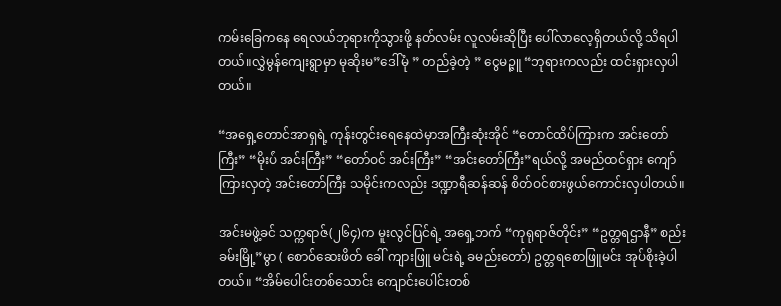ကမ်းခြေကနေ ရေလယ်ဘုရားကိုသွားဖို့ နတ်လမ်း လူလမ်းဆိုပြီး ပေါ်လာလေ့ရှိတယ်လို့ သိရပါတယ်။လွှဲမွန်ကျေးရွာမှာ မုဆိုးမ”ဒေါ်မုံ ” တည်ခဲ့တဲ့ ” ငွေမဉ္ဇူ “ဘုရားကလည်း ထင်းရှားလှပါတယ်။

“အရှေ့တောင်အာရှရဲ့ ကုန်းတွင်းရေနေထဲမှာအကြီးဆုံးအိုင် “တောင်ထိပ်ကြားက အင်းတော်ကြီး” “မိုးပ်ံ အင်းကြီး” “တော်ဝင် အင်းကြီး” “အင်းတော်ကြီး”ရယ်လို့ အမည်ထင်ရှား ကျော်ကြားလှတဲ့ အင်းတော်ကြီး သမိုင်းကလည်း ဒဏ္ဍာရီဆန်ဆန် စိတ်ဝင်စားဖွယ်ကောင်းလှပါတယ်။

အင်းမဖွဲ့ခင် သက္ကရာဇ်(၂၆၄)က မူးလွင်ပြင်ရဲ့ အရှေ့ဘက် “ကုရုရာဇ်တိုင်း” “ဥတ္တရဌာနီ” စည်းခမ်းမြို့”မွာ ( စောဝ်ဆေးဖိတ် ခေါ် ကျားဖြူ မင်းရဲ့ ခမည်းတော်) ဥတ္တရစောဖြူမင်း အုပ်စိုးခဲ့ပါတယ်။ “အိမ်ပေါင်းတစ်သောင်း ကျောင်းပေါင်းတစ်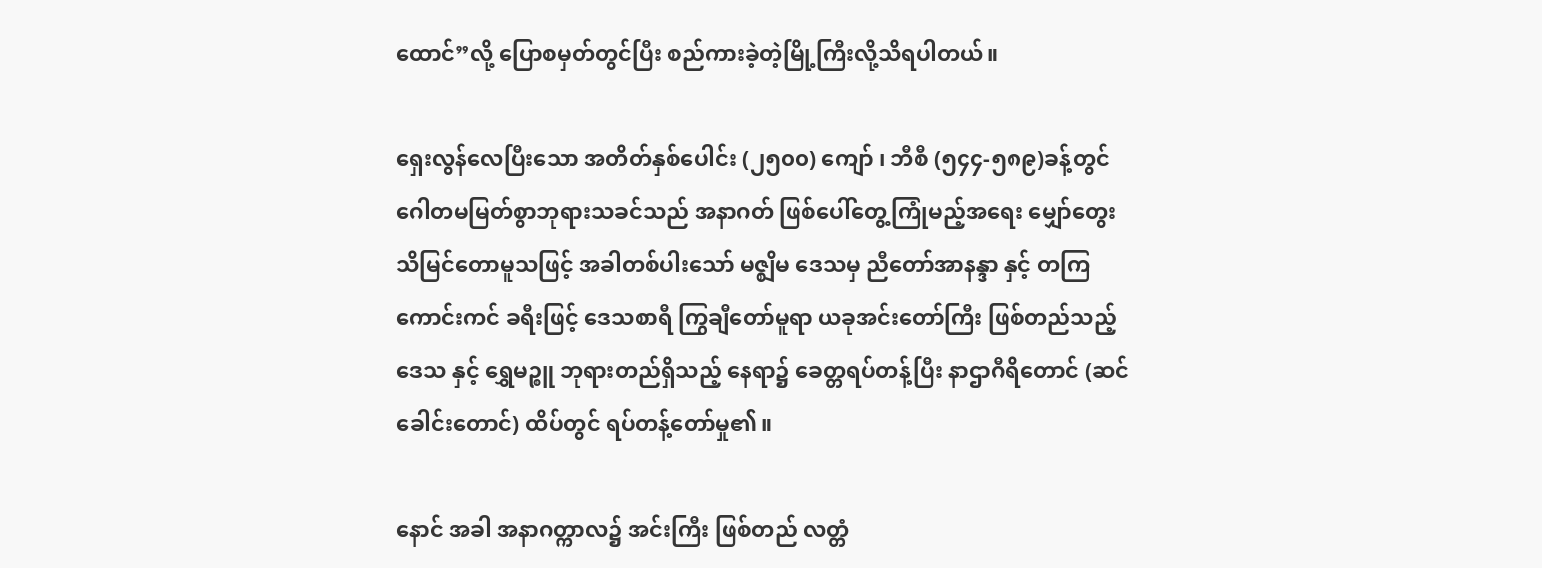ထောင်”လို့ ပြောစမှတ်တွင်ပြီး စည်ကားခဲ့တဲ့မြို့ကြီးလို့သိရပါတယ်။

ရှေးလွန်လေပြီးသော အတိတ်နှစ်ပေါင်း (၂၅၀၀) ကျော် ၊ ဘီစီ (၅၄၄-၅၈၉)ခန့်တွင် ဂေါတမမြတ်စွာဘုရားသခင်သည် အနာဂတ် ဖြစ်ပေါ်တွေ့ကြုံမည့်အရေး မျှော်တွေး သိမြင်တောမူသဖြင့် အခါတစ်ပါးသော် မဇ္စျိမ ဒေသမှ ညီတော်အာနန္ဒာ နှင့် တကြ ကောင်းကင် ခရီးဖြင့် ဒေသစာရီ ကြွချီတော်မူရာ ယခုအင်းတော်ကြီး ဖြစ်တည်သည့် ဒေသ နှင့် ရွှေမဉ္စူ ဘုရားတည်ရှိသည့် နေရာ၌ ခေတ္တရပ်တန့်ပြီး နာဌာဂီရိတောင် (ဆင်ခေါင်းတောင်) ထိပ်တွင် ရပ်တန့်တော်မှု၏။

နောင် အခါ အနာဂတ္ကာလ၌ အင်းကြီး ဖြစ်တည် လတ္တံ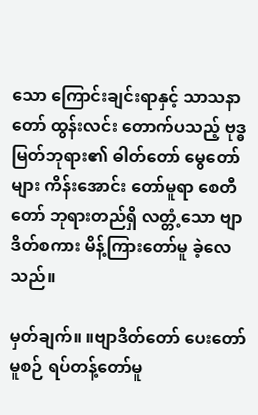သော ကြောင်းချင်းရာနှင့် သာသနာတော် ထွန်းလင်း တောက်ပသည့် ဗုဒ္ဓမြတ်ဘုရား၏ ဓါတ်တော် မွေတော် များ ကိန်းအောင်း တော်မူရာ စေတီတော် ဘုရားတည်ရှိ လတ္တံ့သော ဗျာဒိတ်စကား မိန့်ကြားတော်မူ ခဲ့လေသည်။

မှတ်ချက်။ ။ဗျာဒိတ်တော် ပေးတော်မူစဉ် ရပ်တန့်တော်မူ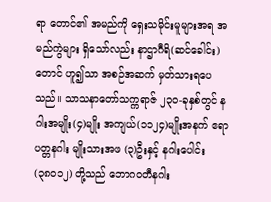ရာ တောင်၏ အမည်ကို ရှေးသမိုင်းမူများအရ အမည်ကွဲများ ရှိသော်လည်း နာဌာဂီရိ(ဆင်ခေါင်း) တောင် ဟူ၍သာ အစဉ်အဆက် မှတ်သားရပေသည်။ သာသနာတော်သက္ကရာဇ် ၂၃၀-ခုနှစ်တွင် နဂါးအမျိုး(၄)မျိုး အကျယ်(၁၁၂၄)မျိုးအနက် ဧရာပတ္တနဂါး မျိုးသားအဖ (၃)ဦးနှင့် နဂါးပေါင်း (၃၈၀၁၂) တို့သည် ဘောဂ၀တီနဂါး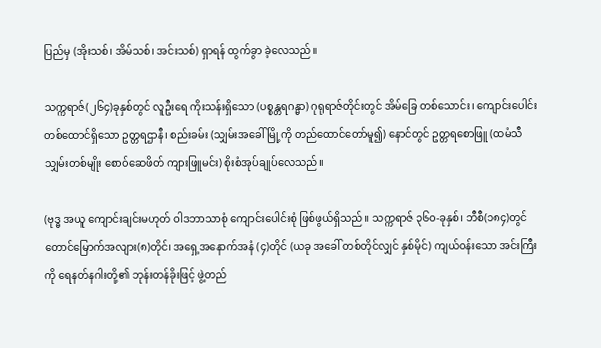ပြည်မှ (အိုးသစ်၊ အိမ်သစ်၊ အင်းသစ်) ရှာရန် ထွက်ခွာ ခဲ့လေသည်။

သက္ကရာဇ်(၂၆၄)ခုနှစ်တွင် လူဦးရေ ကိုးသန်းရှိသော (ပစ္စန္တရဂန္မာ) ဂုရုရာဇ်တိုင်းတွင် အိမ်ခြေ တစ်သောင်း၊ ကျောင်းပေါင်းတစ်ထောင်ရှိသော ဥတ္တရဌာနီ၊ စည်းခမ်း (သျှမ်းအခေါ်မြို့ကို တည်ထောင်တော်မူ၍) နောင်တွင် ဥတ္တရစောဖြူ (ထမံသီသျှမ်းတစ်မျိုး စော၀်ဆေဖိတ် ကျားဖြူမင်း) စိုးစံအုပ်ချုပ်လေသည်။

(ဗုဒ္ဓ အယူ ကျောင်းချင်းမဟုတ် ဝါဒဘာသာစုံ ကျောင်းပေါင်းစုံ ဖြစ်ဖွယ်ရှိသည်။ သက္ကရာဇ် ၃၆၀-ခုနှစ်၊ ဘီစီ(၁၈၄)တွင် တောင်မြောက်အလျား(၈)တိုင်၊ အရှေ့အနောက်အနံ (၄)တိုင် (ယခု အခေါ် တစ်တိုင်လျှင် နှစ်မိုင်) ကျယ်၀န်းသော အင်းကြီးကို ရေနတ်နဂါးတို့၏ ဘုန်းတန်ခိုးဖြင့် ဖွဲ့တည်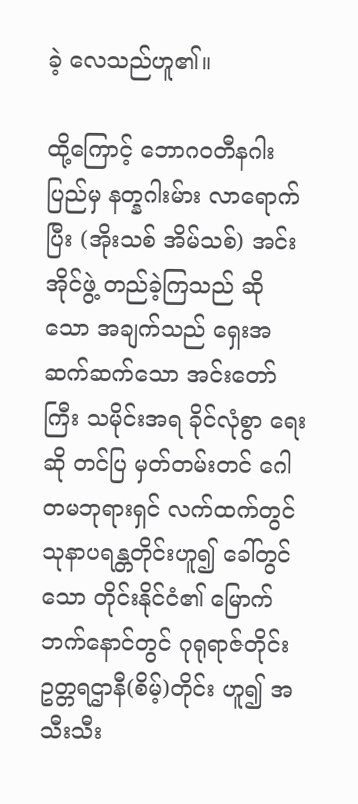ခဲ့ လေသည်ဟူ၏။

ထို့ကြောင့် ဘောဂ၀တီနဂါးပြည်မှ နတ္နဂါးမ်ား လာရောက်ပြီး (အိုးသစ် အိမ်သစ်) အင်းအိုင်ဖွဲ့ တည်ခဲ့ကြသည် ဆိုသော အချက်သည် ရှေးအဆက်ဆက်သော အင်းတော်ကြီး သမိုင်းအရ ခိုင်လုံစွာ ရေးဆို တင်ပြ မှတ်တမ်းတင် ဂေါတမဘုရားရှင် လက်ထက်တွင် သုနာပရန္တတိုင်းဟူ၍ ခေါ်တွင်သော တိုင်းနိုင်ငံ၏ မြောက်ဘက်နောင်တွင် ဂုရုရာဇ်တိုင်း ဥတ္တရဌာနီ(စိမ့်)တိုင်း ဟူ၍ အသီးသီး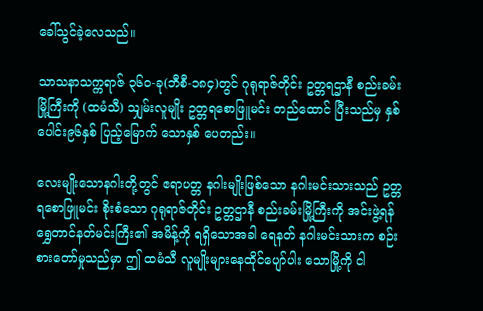ခေါ်သွင်ခဲ့လေသည်။

သာသနာသက္ကရာဇ် ၃၆၀-ခု(ဘီစီ-၁၈၄)တွင် ဂုရုရာဇ်တိုင်း ဥတ္တရဌာနီ စည်းခမ်းမြို့ကြီးကို (ထမံသီ) သျှမ်းလူမျိုး ဥတ္တရစောဖြူမင်း တည်ထောင် ပြီးသည်မှ နှစ်ပေါင်း၉၆နှစ် ပြည့်မြောက် သောနှစ် ပေတည်း။

လေးမျိုးသောနဂါးတို့တွင် ဧရာပတ္တ နဂါးမျိုးဖြစ်သော နဂါးမင်းသားသည် ဥတ္တရစောဖြူမင်း စိုးစံသော ဂုရုရာဇ်တိုင်း ဥတ္တဌာနီ စည်းခမ်းမြို့ကြီးကို အင်းဖွဲ့ရန် ရွှေတာင်နတ်မင်းကြီး၏ အမိန့်ကို ရရှိသောအခါ ရေနတ် နဂါးမင်းသားက စဉ်းစားတော်မှုသည်မှာ ဤ ထမံသီ လူမျိုးများနေထိုင်ပျော်ပါး သောမြို့ကို ငါ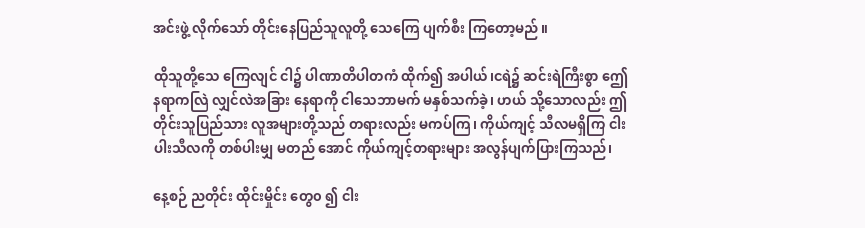အင်းဖွဲ့ လိုက်သော် တိုင်းနေပြည်သူလူတို့ သေကြေ ပျက်စီး ကြတော့မည် ။

ထိုသူတို့သေ ကြေလျင် ငါ၌ ပါဏာတိပါတကံ ထိုက်၍ အပါယ်၊ငရဲ၌ ဆင်းရဲကြီးစွာ ဤေနရာကလြဲ လျှင်လဲအခြား နေရာကို ငါသေဘာမက် မနှစ်သက်ခဲ့၊ ဟယ် သို့သောလည်း ဤတိုင်းသူပြည်သား လူအများတို့သည် တရားလည်း မကပ်ကြ၊ ကိုယ်ကျင့် သီလမရှိကြ ငါးပါးသီလကို တစ်ပါးမျှ မတည် အောင် ကိုယ်ကျင့်တရားများ အလွန်ပျက်ပြားကြသည်၊

နေ့စဉ် ညတိုင်း ထိုင်းမှိုင်း တွေ၀ ၍ ငါး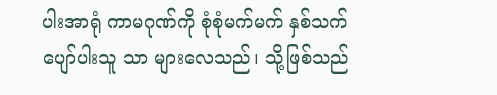ပါးအာရုံ ကာမဂုဏ်ကို စုံစုံမက်မက် နှစ်သက်ပျော်ပါးသူ သာ များလေသည်၊ သို့ဖြစ်သည်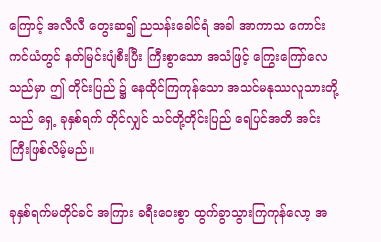ကြောင့် အလီလီ တွေးဆ၍ ညသန်းခေါင်ရံ အခါ အာကာသ ကောင်းကင်ယံတွင် နတ်မြင်းပျံစီးပြီး ကြီးစွာသော အသံဖြင့် ကြွေးကြော်လေသည်မှာ ဤ တိုင်းပြည် ၌ နေထိုင်ကြကုန်သော အသင်မနုဿလူသားတို့သည် ရှေ့ ခုနှစ်ရက် တိုင်လျှင် သင်တို့တိုင်းပြည် ရေပြင်အတိ အင်းကြီးဖြစ်လိမ့်မည်။

ခုနှစ်ရက်မတိုင်ခင် အကြား ခရီးဝေးစွာ ထွက်ခွာသွားကြကုန်လော့ အ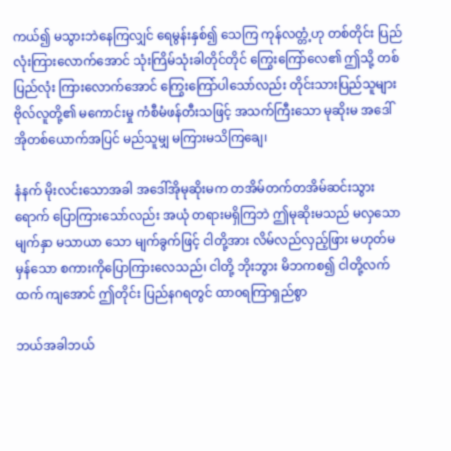ကယ်၍ မသွားဘဲနေကြလျှင် ရေမွန်းနှစ်၍ သေကြ ကုန်လတ္တံ့ဟု တစ်တိုင်း ပြည်လုံးကြားလောက်အောင် သုံးကြိမ်သုံးခါတိုင်တိုင် ကြွေးကြော်လေ၏ ဤသို့ တစ်ပြည်လုံး ကြားလောက်အောင် ကြွေးကြော်ပါသော်လည်း တိုင်းသားပြည်သူများ ဗိုလ်လူတို့၏ မကောင်းမှု ကံစီမံဖန်တီးသဖြင့် အသက်ကြီးသော မုဆိုးမ အဒေါ်အိုတစ်ယောက်အပြင် မည်သူမျှ မကြားမသိကြချေ၊

နံနက် မိုးလင်းသောအခါ အဒေါ်အိုမုဆိုးမက တအိမ်တက်တအိမ်ဆင်းသွား ရောက် ပြောကြားသော်လည်း အယုံ တရားမရှိကြဘဲ ဤမုဆိုးမသည် မလှသောမျက်နှာ မသာယာ သော မျက်ခွက်ဖြင့် ငါတို့အား လိမ်လည်လှည့်ဖြား မဟုတ်မမှန်သော စကားကိုပြောကြားလေသည်၊ ငါတို့ ဘိုးဘွား မိဘကစ၍ ငါတို့လက်ထက် ကျအောင် ဤတိုင်း ပြည်နဂရတွင် ထာ၀ရကြာရှည်စွာ

ဘယ်အခါဘယ်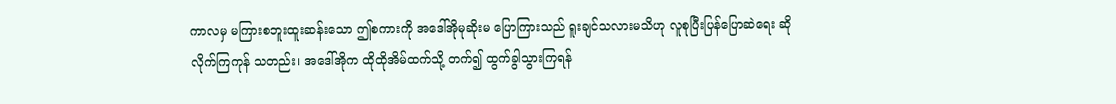ကာလမှ မကြားစဘူးထူးဆန်းသော ဤစကားကို အဒေါ်အိုမုဆိုးမ ပြောကြားသည် ရူးချင်သလားမသိဟု လူစုပြီးပြန်ပြောဆဲရေး ဆိုလိုက်ကြကုန် သတည်း၊ အဒေါ်အိုက ထိုထိုအိမ်ထက်သို့ တက်၍ ထွက်ခွါသွားကြရန်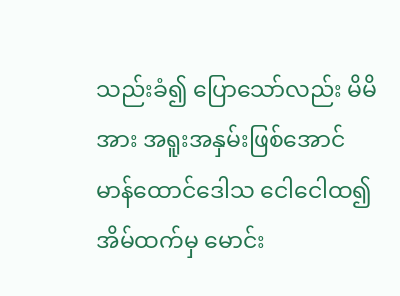သည်းခံ၍ ပြောသော်လည်း မိမိအား အရူးအနှမ်းဖြစ်အောင် မာန်ထောင်ဒေါသ ငေါငေါထ၍ အိမ်ထက်မှ မောင်း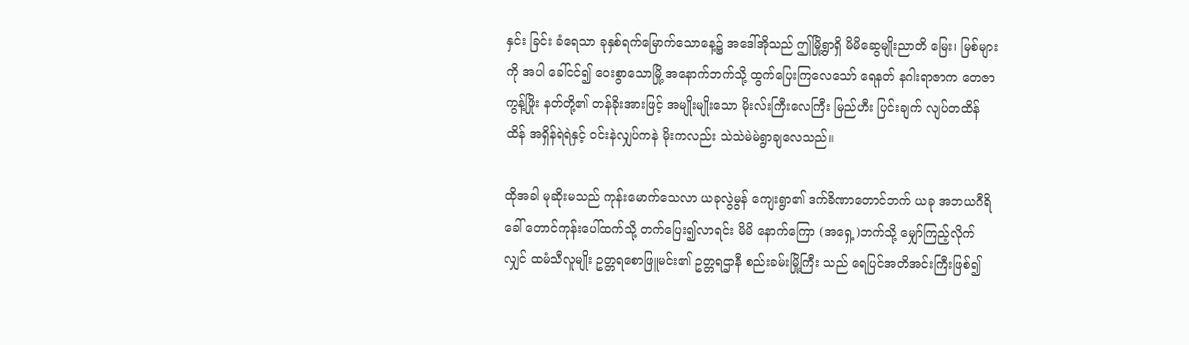နှင်း ခြင်း ခံရေသာ ခုနှစ်ရက်မြောက်သောနေ့၌ အဒေါ်အိုသည် ဤမြို့ရွာရှိ မိမိဆွေမျိုးညာတိ မြေး၊ မြစ်များကို အပါ ခေါ်ငင်၍ ဝေးစွာသောမြို့ အနောက်ဘက်သို့ ထွက်ပြေးကြလေသော် ရေနတ် နဂါးရာဇာက တေဇာကွန့်ဖြိုး နတ်တို့၏ တန်ခိုးအားဖြင့် အမျိုးမျိုးသော မိုးလ်းကြီးလေကြီး မြည်ဟီး ပြင်းချက် လျပ်တထိန်ထိန် အရှိန်ရဲရဲနှင့် ၀င်းနဲလျှပ်ကနဲ မိုးကလည်း သဲသဲမဲမဲရွာချလေသည်။

ထိုအခါ မုဆိုးမသည် ကုန်းမောက်သေလာ ယခုလွဲမွန် ကျေးရွာ၏ ဒက်ခိဏာတောင်ဘက် ယခု အဘယဂီရိခေါ် တောင်ကုန်းပေါ်ထက်သို့ တက်ပြေး၍လာရင်း မိမိ နောက်ကြော (အရှေ့)ဘက်သို့ မျှော်ကြည့်လိုက်လျှင် ထမံသီလူမျိုး ဥတ္တရစောဖြူမင်း၏ ဥတ္တရဌာနီ စည်းခမ်းမြို့ကြီး သည် ရေပြင်အတိအင်းကြီးဖြစ်၍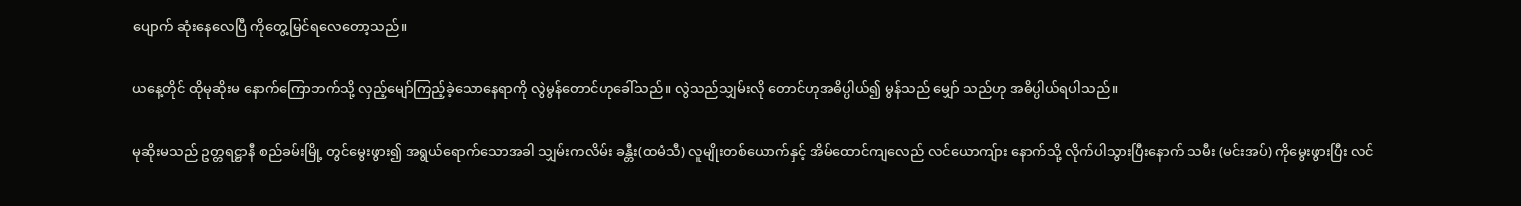ပျောက် ဆုံးနေလေပြီ ကိုတွေ့မြင်ရလေတော့သည်။

ယနေ့တိုင် ထိုမုဆိုးမ နောက်ကြောဘက်သို့ လှည့်မျော်ကြည့်ခဲ့သောနေရာကို လွဲမွန်တောင်ဟုခေါ်သည်။ လွဲသည်သျှမ်းလို တောင်ဟုအဓိပ္ပါယ်၍ မွန်သည် မျှော် သည်ဟု အဓိပ္ပါယ်ရပါသည်။

မုဆိုးမသည် ဥတ္တရဋ္ဌာနီ စည်ခမ်းမြို့ တွင်မွေးဖွား၍ အရွယ်ရောက်သောအခါ သျှမ်းကလိမ်း ခန္တီး(ထမံသီ) လူမျိုးတစ်ယောက်နှင့် အိမ်ထောင်ကျလေည် လင်ယောကျ်ား နောက်သို့ လိုက်ပါသွားပြီးနောက် သမီး (မင်းအပ်) ကိုမွေးဖွားပြီး လင်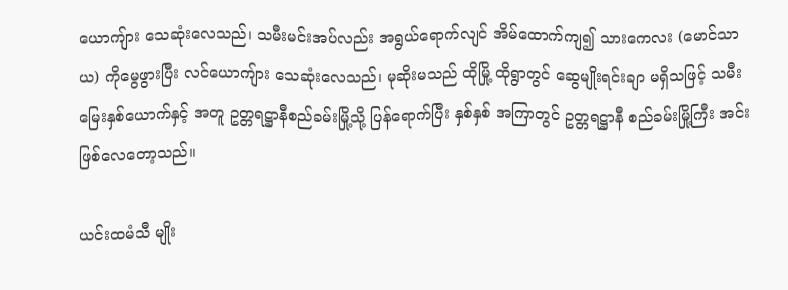ယောကျ်ား သေဆုံးလေသည်၊ သမီးမင်းအပ်လည်း အရွယ်ရောက်လျင် အိမ်ထောက်ကျ၍ သားကေလး (မောင်သာယ) ကိုမွေဖွားပြီး လင်ယောကျ်ား သေဆုံးလေသည်၊ မုဆိုးမသည် ထိုမြို့ ထိုရွာတွင် ဆွေမျိုးရင်းချာ မရှိသဖြင့် သမီးမြေးနှစ်ယောက်နှင့် အတူ ဥတ္တရဋ္ဌာနီစည်ခမ်းမြို့သို့ ပြန်ရောက်ပြီး နှစ်နှစ် အကြာတွင် ဥတ္တရဋ္ဌာနီ စည်ခမ်းမြို့ကြီး အင်းဖြစ်လေတော့သည်။

ယင်းထမံသီ မျိုး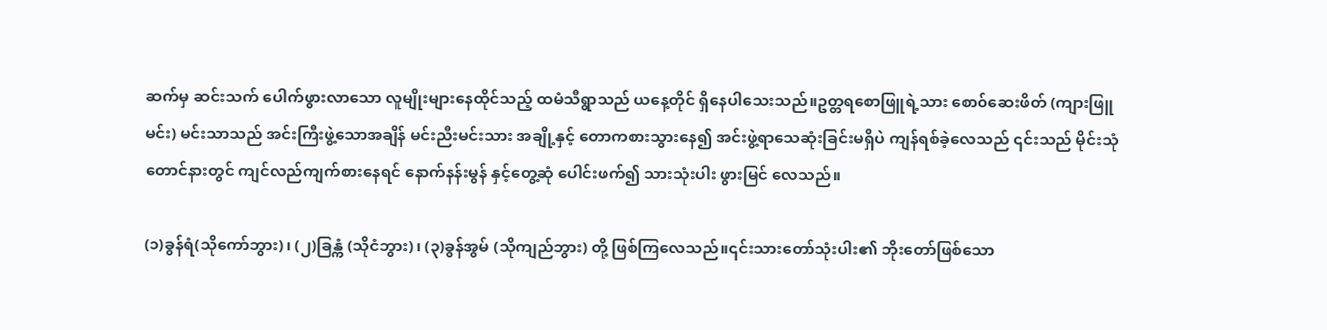ဆက်မှ ဆင်းသက် ပေါက်ဖွားလာသော လူမျိုးများနေထိုင်သည့် ထမံသီရွာသည် ယနေ့တိုင် ရှိနေပါသေးသည်။ဥတ္တရစောဖြူရဲ့သား စော၀်ဆေးဖိတ် (ကျားဖြူမင်း) မင်းသာသည် အင်းကြီးဖွဲ့သောအချိန် မင်းညီးမင်းသား အချို့နှင့် တောကစားသွားနေ၍ အင်းဖွဲ့ရာသေဆုံးခြင်းမရှိပဲ ကျန်ရစ်ခဲ့လေသည် ၎င်းသည် မိုင်းသုံတောင်နားတွင် ကျင်လည်ကျက်စားနေရင် နောက်နန်းမွန် နှင့်တွေ့ဆုံ ပေါင်းဖက်၍ သားသုံးပါး ဖွားမြင် လေသည်။

(၁)ခွန်ရံ(သိုကော်ဘွား)၊ (၂)ခြန္ကံ (သိုငံဘွား)၊ (၃)ခွန်အွမ် (သိုကျည်ဘွား) တို့ ဖြစ်ကြလေသည်။၎င်းသားတော်သုံးပါး၏ ဘိုးတော်ဖြစ်သော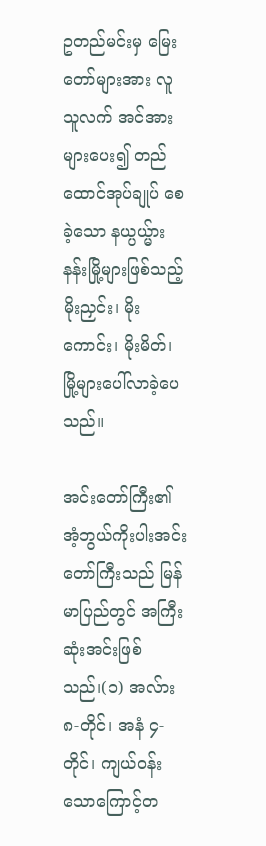ဥတည်မင်းမှ မြေးတော်များအား လူသူလက် အင်အားများပေး၍ တည်ထောင်အုပ်ချုပ် စေခဲ့သော နယ္ပယ္မ်ား နန်းမြို့များဖြစ်သည့် မိုးညှင်း၊ မိုးကောင်း၊ မိုးမိတ်၊ မြို့များပေါ်လာခဲ့ပေသည်။

အင်းတော်ကြီး၏ အံ့ဘွယ်ကိုးပါးအင်းတော်ကြီးသည် မြန်မာပြည်တွင် အကြီးဆုံးအင်းဖြစ်သည်၊(၁) အလ်ား ၈-တိုင်၊ အနံ ၄-တိုင်၊ ကျယ်၀န်းသောကြောင့်တ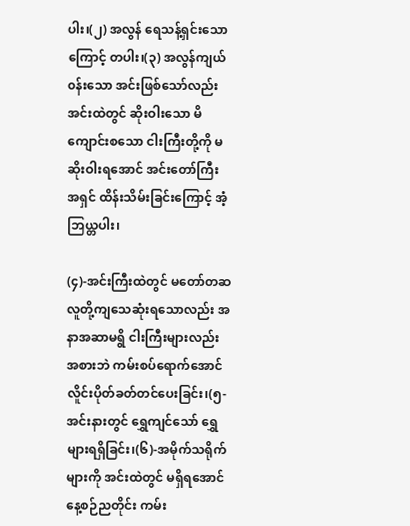ပါး၊(၂) အလွန် ရေသန့်ရှင်းသောကြောင့် တပါး၊(၃) အလွန်ကျယ်၀န်းသော အင်းဖြစ်သော်လည်း အင်းထဲတွင် ဆိုးဝါးသော မိကျောင်းစသော ငါးကြီးတို့ကို မဆိုးဝါးရအောင် အင်းတော်ကြီး အရှင် ထိန်းသိမ်းခြင်းကြောင့် အံ့ဘြယ္တပါး၊

(၄)-အင်းကြီးထဲတွင် မတော်တဆ လူတို့ကျသေဆုံးရသောလည်း အနာအဆာမရွိ ငါးကြီးများလည်း အစားဘဲ ကမ်းစပ်ရောက်အောင် လိူင်းပိုတ်ခတ်တင်ပေးခြင်း၊(၅- အင်းနားတွင် ရွှေကျင်သော် ရွှေများရရှိခြင်း၊(၆)-အမိုက်သရိုက်များကို အင်းထဲတွင် မရှိရအောင် နေ့စဉ်ညတိုင်း ကမ်း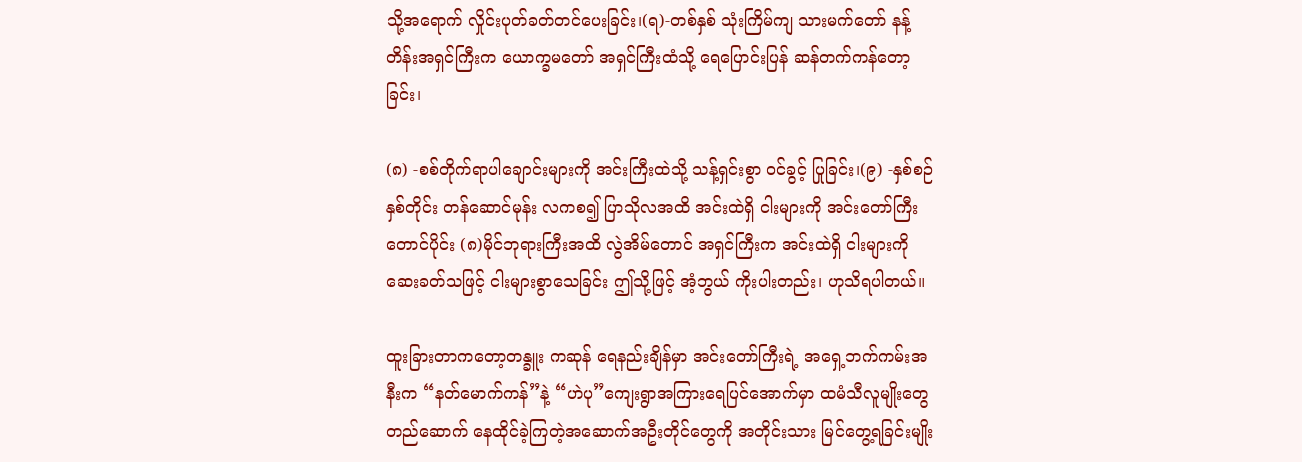သို့အရောက် လှိုင်းပုတ်ခတ်တင်ပေးခြင်း၊(ရ)-တစ်နှစ် သုံးကြိမ်ကျ သားမက်တော် နန့်တိန်းအရှင်ကြီးက ယောက္ခမတော် အရှင်ကြီးထံသို့ ရေပြောင်းပြန် ဆန်တက်ကန်တော့ခြင်း၊

(၈) -စစ်တိုက်ရာပါချောင်းများကို အင်းကြီးထဲသို့ သန့်ရှင်းစွာ ၀င်ခွင့် ပြုခြင်း၊(၉) -နှစ်စဉ်နှစ်တိုင်း တန်ဆောင်မုန်း လကစ၍ ပြာသိုလအထိ အင်းထဲရှိ ငါးများကို အင်းတော်ကြီး တောင်ပိုင်း (၈)မိုင်ဘုရားကြီးအထိ လွဲအိမ်တောင် အရှင်ကြီးက အင်းထဲရှိ ငါးများကို ဆေးခတ်သဖြင့် ငါးများစွာသေခြင်း ဤသို့ဖြင့် အံ့ဘွယ် ကိုးပါးတည်း၊ ဟုသိရပါတယ်။

ထူးခြားတာကတော့တန္ခူး ကဆုန် ရေနည်းချိန်မှာ အင်းတော်ကြီးရဲ့ အရှေ့ဘက်ကမ်းအနီးက “နတ်မောက်ကန်”နဲ့ “ဟဲပု”ကျေးရွာအကြားရေပြင်အောက်မှာ ထမံသီလူမျိုးတွေ တည်ဆောက် နေထိုင်ခဲ့ကြတဲ့အဆောက်အဦးတိုင်တွေကို အတိုင်းသား မြင်တွေ့ရခြင်းမျိုး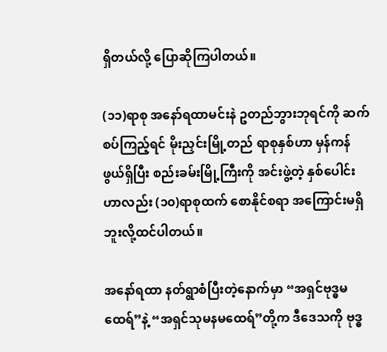ရှိတယ်လို့ ပြောဆိုကြပါတယ်။

(၁၁)ရာစု အနော်ရထာမင်းနဲ ဥတည်ဘွားဘုရင်ကို ဆက်စပ်ကြည့်ရင် မိုးညှင်းမြို့တည် ရာစုနှစ်ဟာ မှန်ကန်ဖွယ်ရှိပြီး စည်းခမ်းမြို့ကြီးကို အင်းဖွဲ့တဲ့ နှစ်ပေါင်းဟာလည်း (၁၀)ရာစုထက် စောနိုင်စရာ အကြောင်းမရှိဘူးလို့ထင်ပါတယ်။

အနော်ရထာ နတ်ရွာစံပြီးတဲ့နောက်မှာ “အရှင်ဗုဒ္ဓမထေရ်”နဲ့ “အရှင်သုမနမထေရ်”တို့က ဒီဒေသကို ဗုဒ္ဓ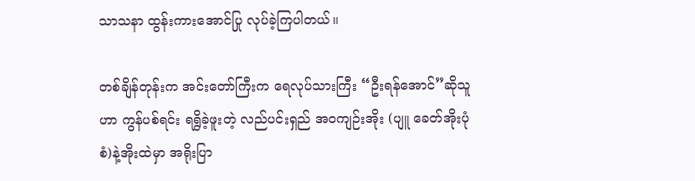သာသနာ ထွန်းကားအောင်ပြု လုပ်ခဲ့ကြပါတယ်။

တစ်ချိန်တုန်းက အင်းတော်ကြီးက ရေလုပ်သားကြီး “ဦးရန်အောင်”ဆိုသူဟာ ကွန်ပစ်ရင်း ရရွိခဲ့ဖူးတဲ့ လည်ပင်းရှည် အဝကျဉ်းအိုး (ပျူ ခေတ်အိုးပုံစံ)နဲ့အိုးထဲမှာ အရိုးပြာ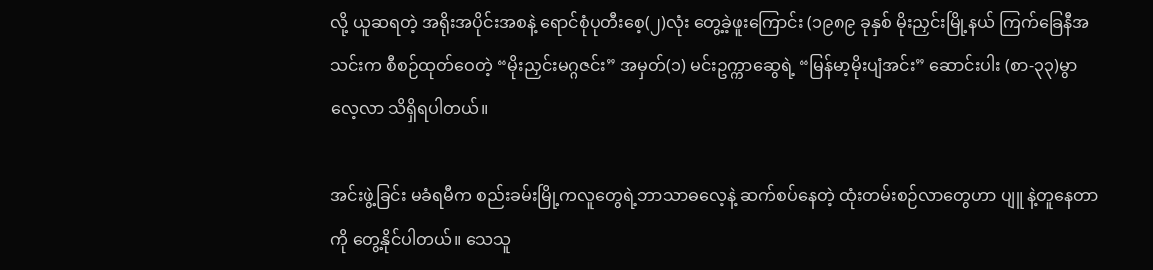လို့ ယူဆရတဲ့ အရိုးအပိုင်းအစနဲ့ ရောင်စုံပုတီးစေ့(၂)လုံး တွေ့ခဲ့ဖူးကြောင်း (၁၉၈၉ ခုနှစ် မိုးညှင်းမြို့နယ် ကြက်ခြေနီအသင်းက စီစဉ်ထုတ်ဝေတဲ့ “မိုးညှင်းမဂ္ဂဇင်း” အမှတ်(၁) မင်းဥက္ကာဆွေရဲ့ “မြန်မာ့မိုးပျံအင်း” ဆောင်းပါး (စာ-၃၃)မွာ လေ့လာ သိရှိရပါတယ်။

အင်းဖွဲ့ခြင်း မခံရမီက စည်းခမ်းမြို့ကလူတွေရဲ့ဘာသာဓလေ့နဲ့ ဆက်စပ်နေတဲ့ ထုံးတမ်းစဉ်လာတွေဟာ ပျူ နဲ့တူနေတာကို တွေ့နိုင်ပါတယ်။ သေသူ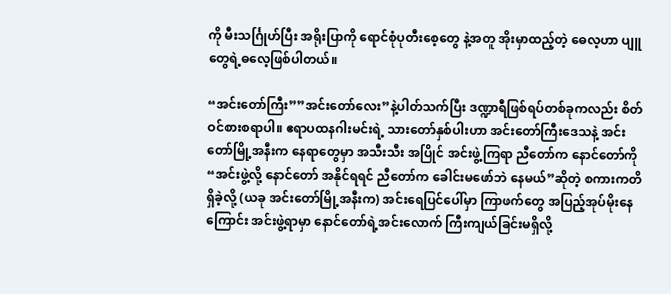ကို မီးသင်္ဂြုဟ်ပြီး အရိုးပြာကို ရောင်စုံပုတီးစေ့တွေ နဲ့အတူ အိုးမှာထည့်တဲ့ ဓေလ့ဟာ ပျူ တွေရဲ့ဓလေ့ဖြစ်ပါတယ်။

“အင်းတော်ကြီး””အင်းတော်လေး”နဲ့ပါတ်သက်ပြီး ဒဏ္ဍာရီဖြစ်ရပ်တစ်ခုကလည်း စိတ်ဝင်စားစရာပါ။ ဧရာပထနဂါးမင်းရဲ့ သားတော်နှစ်ပါးဟာ အင်းတော်ကြီးဒေသနဲ့ အင်းတော်မြို့အနီးက နေရာတွေမှာ အသီးသီး အပြိုင် အင်းဖွဲ့ကြရာ ညီတော်က နောင်တော်ကို “အင်းဖွဲ့လို့ နောင်တော် အနိုင်ရရင် ညီတော်က ခေါင်းမဖော်ဘဲ နေမယ်”ဆိုတဲ့ စကားကတိရှိခဲ့လို့ (ယခု အင်းတော်မြို့အနီးက) အင်းရေပြင်ပေါ်မှာ ကြာဖက်တွေ အပြည့်အုပ်မိုးနေကြောင်း အင်းဖွဲ့ရာမှာ နောင်တော်ရဲ့အင်းလောက် ကြီးကျယ်ခြင်းမရှိလို့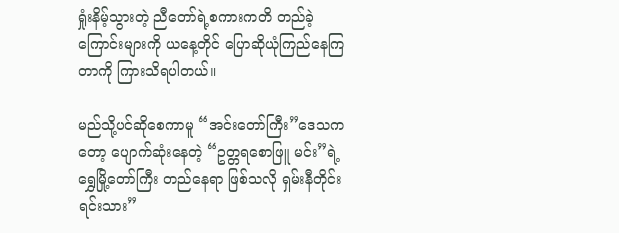ရှုံးနိမ့်သွားတဲ့ ညီတော်ရဲ့စကားကတိ တည်ခဲ့ကြောင်းများကို ယနေ့တိုင် ပြောဆိုယုံကြည်နေကြတာကို ကြားသိရပါတယ်။

မည်သို့ပင်ဆိုစေကာမူ “အင်းတော်ကြီး”ဒေသကတော့ ပျောက်ဆုံးနေတဲ့ “ဥတ္တရစောဖြူ မင်း”ရဲ့ ရွှေမြို့တော်ကြီး တည်နေရာ ဖြစ်သလို ရှမ်းနီတိုင်းရင်းသား”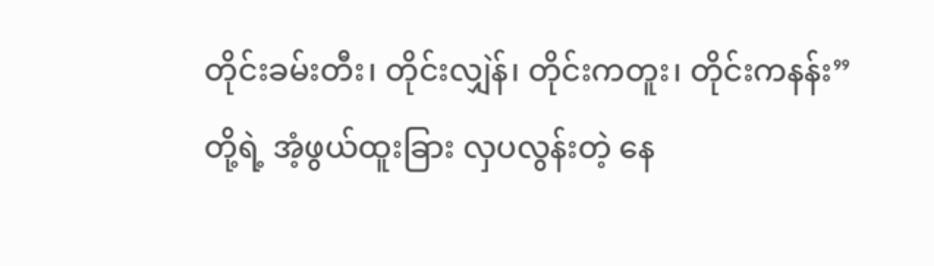တိုင်းခမ်းတီး၊ တိုင်းလျှဲန်၊ တိုင်းကတူး၊ တိုင်းကနန်း”တို့ရဲ့ အံ့ဖွယ်ထူးခြား လှပလွန်းတဲ့ နေ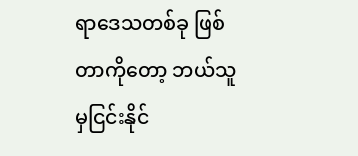ရာဒေသတစ်ခု ဖြစ်တာကိုတော့ ဘယ်သူမှငြင်းနိုင်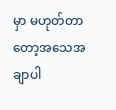မှာ မဟုတ်တာတော့အသေအချာပါ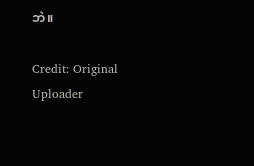ဘဲ။

Credit: Original Uploader